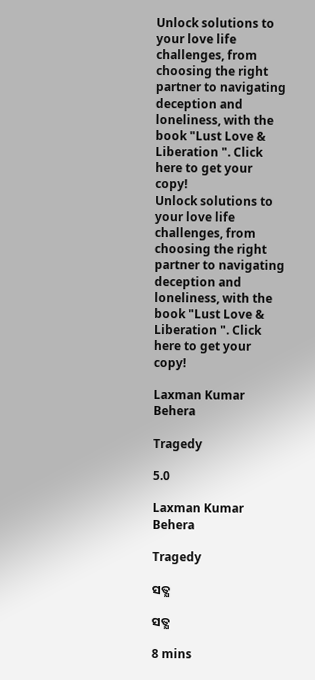Unlock solutions to your love life challenges, from choosing the right partner to navigating deception and loneliness, with the book "Lust Love & Liberation ". Click here to get your copy!
Unlock solutions to your love life challenges, from choosing the right partner to navigating deception and loneliness, with the book "Lust Love & Liberation ". Click here to get your copy!

Laxman Kumar Behera

Tragedy

5.0

Laxman Kumar Behera

Tragedy

ସତ୍ଯ

ସତ୍ଯ

8 mins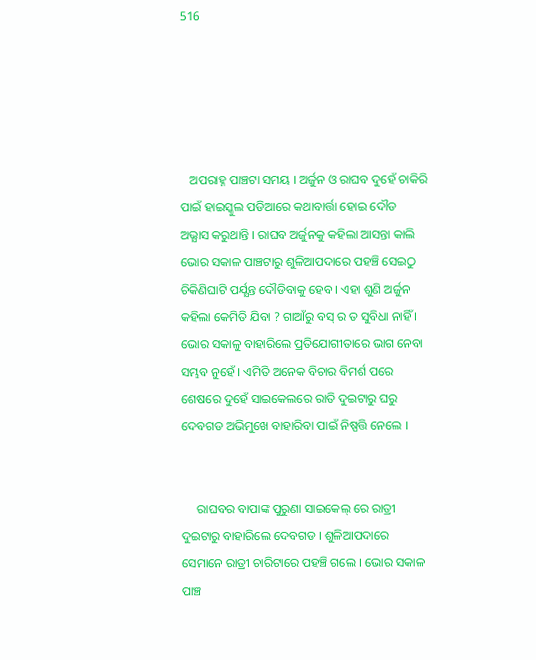516





   ଅପରାହ୍ନ ପାଞ୍ଚଟା ସମୟ । ଅର୍ଜୁନ ଓ ରାଘବ ଦୁହେଁ ଚାକିରି ପାଇଁ ହାଇସ୍କୁଲ ପଡିଆରେ କଥାବାର୍ତ୍ତା ହୋଇ ଦୌଡ ଅଭ୍ଯାସ କରୁଥାନ୍ତି । ରାଘବ ଅର୍ଜୁନକୁ କହିଲା ଆସନ୍ତା କାଲି ଭୋର ସକାଳ ପାଞ୍ଚଟାରୁ ଶୁଳିଆପଦାରେ ପହଞ୍ଚି ସେଇଠୁ ଚିକିଣିଘାଟି ପର୍ଯ୍ଯନ୍ତ ଦୌଡିବାକୁ ହେବ । ଏହା ଶୁଣି ଅର୍ଜୁନ କହିଲା କେମିତି ଯିବା ? ଗାଆଁରୁ ବସ୍ ର ତ ସୁବିଧା ନାହିଁ । ଭୋର ସକାଳୁ ବାହାରିଲେ ପ୍ରତିଯୋଗୀତାରେ ଭାଗ ନେବା ସମ୍ଭବ ନୁହେଁ । ଏମିତି ଅନେକ ବିଚାର ବିମର୍ଶ ପରେ ଶେଷରେ ଦୁହେଁ ସାଇକେଲରେ ରାତି ଦୁଇଟାରୁ ଘରୁ ଦେବଗଡ ଅଭିମୁଖେ ବାହାରିବା ପାଇଁ ନିଷ୍ପତ୍ତି ନେଲେ ।


     ରାଘବର ବାପାଙ୍କ ପୁରୁଣା ସାଇକେଲ୍ ରେ ରାତ୍ରୀ ଦୁଇଟାରୁ ବାହାରିଲେ ଦେବଗଡ । ଶୁଳିଆପଦାରେ ସେମାନେ ରାତ୍ରୀ ଚାରିଟାରେ ପହଞ୍ଚି ଗଲେ । ଭୋର ସକାଳ ପାଞ୍ଚ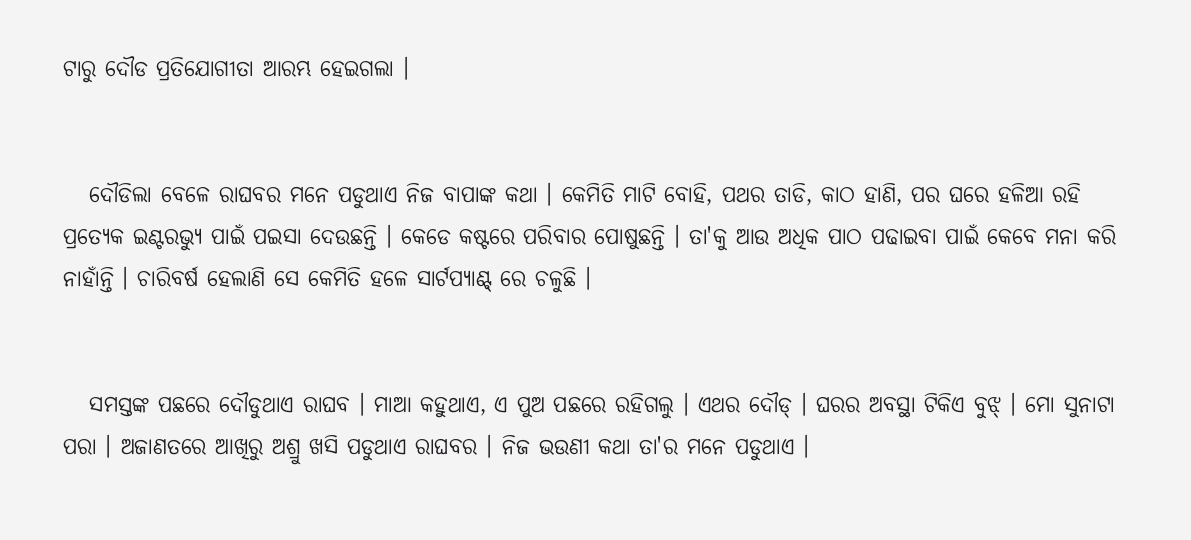ଟାରୁ ଦୌଡ ପ୍ରତିଯୋଗୀତା ଆରମ୍ଭ ହେଇଗଲା ।


   ଦୌଡିଲା ବେଳେ ରାଘବର ମନେ ପଡୁଥାଏ ନିଜ ବାପାଙ୍କ କଥା । କେମିତି ମାଟି ବୋହି, ପଥର ତାଡି, କାଠ ହାଣି, ପର ଘରେ ହଳିଆ ରହି ପ୍ରତ୍ଯେକ ଇଣ୍ଟରଭ୍ଯୁ ପାଇଁ ପଇସା ଦେଉଛନ୍ତି । କେଡେ କଷ୍ଟରେ ପରିବାର ପୋଷୁଛନ୍ତି । ତା'କୁ ଆଉ ଅଧିକ ପାଠ ପଢାଇବା ପାଇଁ କେବେ ମନା କରି ନାହାଁନ୍ତି । ଚାରିବର୍ଷ ହେଲାଣି ସେ କେମିତି ହଳେ ସାର୍ଟପ୍ଯାଣ୍ଟ୍ ରେ ଚଳୁଛି ।


   ସମସ୍ତଙ୍କ ପଛରେ ଦୌଡୁଥାଏ ରାଘବ । ମାଆ କହୁଥାଏ, ଏ ପୁଅ ପଛରେ ରହିଗଲୁ । ଏଥର ଦୌଡ୍ । ଘରର ଅବସ୍ଥା ଟିକିଏ ବୁଝ୍ । ମୋ ସୁନାଟା ପରା । ଅଜାଣତରେ ଆଖିରୁ ଅଶ୍ରୁ ଖସି ପଡୁଥାଏ ରାଘବର । ନିଜ ଭଉଣୀ କଥା ତା'ର ମନେ ପଡୁଥାଏ ।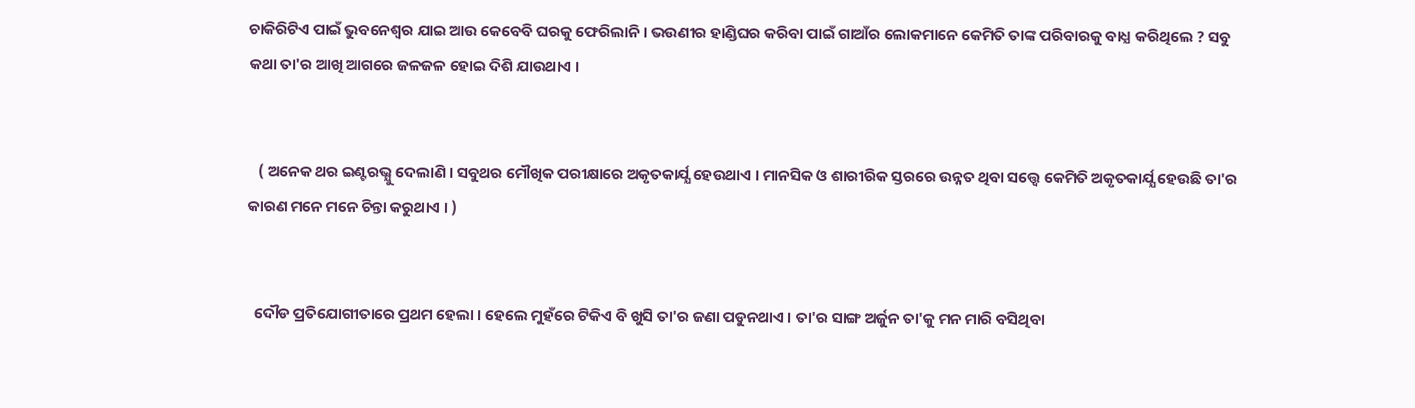ଚାକିରିଟିଏ ପାଇଁ ଭୁବନେଶ୍ବର ଯାଇ ଆଉ କେବେବି ଘରକୁ ଫେରିଲାନି । ଭଉଣୀର ହାଣ୍ଡିଘର କରିବା ପାଇଁ ଗାଆଁର ଲୋକମାନେ କେମିତି ତାଙ୍କ ପରିବାରକୁ ବାଧ୍ଯ କରିଥିଲେ ? ସବୁ କଥା ତା'ର ଆଖି ଆଗରେ ଜଳଜଳ ହୋଇ ଦିଶି ଯାଉଥାଏ ।


   ( ଅନେକ ଥର ଇଣ୍ଟରଭ୍ଯୁ ଦେଲାଣି । ସବୁଥର ମୌଖିକ ପରୀକ୍ଷାରେ ଅକୃତକାର୍ଯ୍ଯ ହେଉଥାଏ । ମାନସିକ ଓ ଶାରୀରିକ ସ୍ତରରେ ଉନ୍ନତ ଥିବା ସତ୍ତ୍ବେ କେମିତି ଅକୃତକାର୍ଯ୍ଯ ହେଉଛି ତା'ର କାରଣ ମନେ ମନେ ଚିନ୍ତା କରୁଥାଏ । )


  ଦୌଡ ପ୍ରତିଯୋଗୀତାରେ ପ୍ରଥମ ହେଲା । ହେଲେ ମୁହଁରେ ଟିକିଏ ବି ଖୁସି ତା'ର ଜଣା ପଡୁନଥାଏ । ତା'ର ସାଙ୍ଗ ଅର୍ଜୁନ ତା'କୁ ମନ ମାରି ବସିଥିବା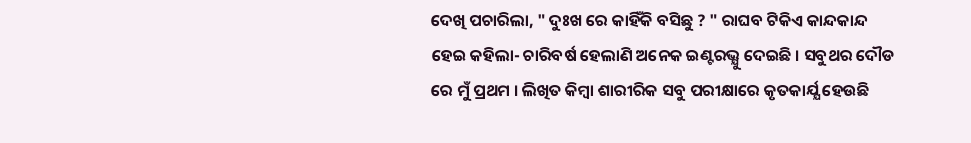ଦେଖି ପଚାରିଲା, " ଦୁଃଖ ରେ କାହିଁକି ବସିଛୁ ? " ରାଘବ ଟିକିଏ କାନ୍ଦକାନ୍ଦ ହେଇ କହିଲା- ଚାରିବର୍ଷ ହେଲାଣି ଅନେକ ଇଣ୍ଟରଭ୍ଯୁ ଦେଇଛି । ସବୁଥର ଦୌଡ ରେ ମୁଁ ପ୍ରଥମ । ଲିଖିତ କିମ୍ବା ଶାରୀରିକ ସବୁ ପରୀକ୍ଷାରେ କୃତକାର୍ଯ୍ଯ ହେଉଛି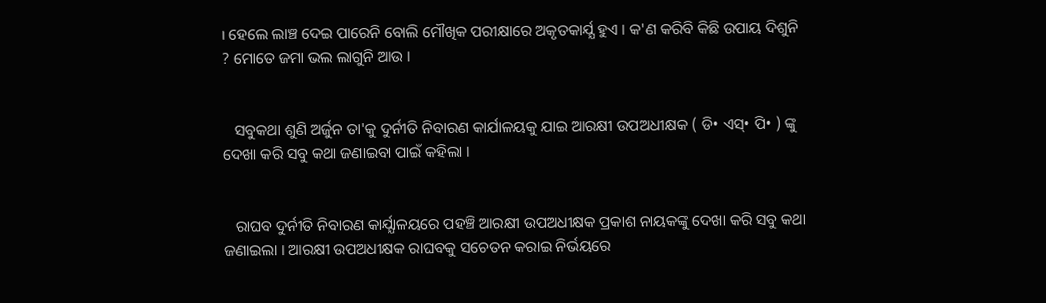। ହେଲେ ଲାଞ୍ଚ ଦେଇ ପାରେନି ବୋଲି ମୌଖିକ ପରୀକ୍ଷାରେ ଅକୃତକାର୍ଯ୍ଯ ହୁଏ । କ'ଣ କରିବି କିଛି ଉପାୟ ଦିଶୁନି ? ମୋତେ ଜମା ଭଲ ଲାଗୁନି ଆଉ ।


   ସବୁକଥା ଶୁଣି ଅର୍ଜୁନ ତା'କୁ ଦୁର୍ନୀତି ନିବାରଣ କାର୍ଯାଳୟକୁ ଯାଇ ଆରକ୍ଷୀ ଉପଅଧୀକ୍ଷକ ( ଡି• ଏସ୍• ପି• ) ଙ୍କୁ ଦେଖା କରି ସବୁ କଥା ଜଣାଇବା ପାଇଁ କହିଲା ।


   ରାଘବ ଦୁର୍ନୀତି ନିବାରଣ କାର୍ଯ୍ଯାଳୟରେ ପହଞ୍ଚି ଆରକ୍ଷୀ ଉପଅଧୀକ୍ଷକ ପ୍ରକାଶ ନାୟକଙ୍କୁ ଦେଖା କରି ସବୁ କଥା ଜଣାଇଲା । ଆରକ୍ଷୀ ଉପଅଧୀକ୍ଷକ ରାଘବକୁ ସଚେତନ କରାଇ ନିର୍ଭୟରେ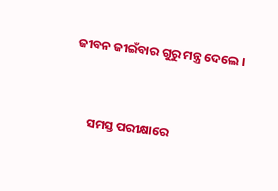ଜୀବନ ଜୀଇଁବାର ଗୁରୁ ମନ୍ତ୍ର ଦେଲେ ।


      ସମସ୍ତ ପରୀକ୍ଷାରେ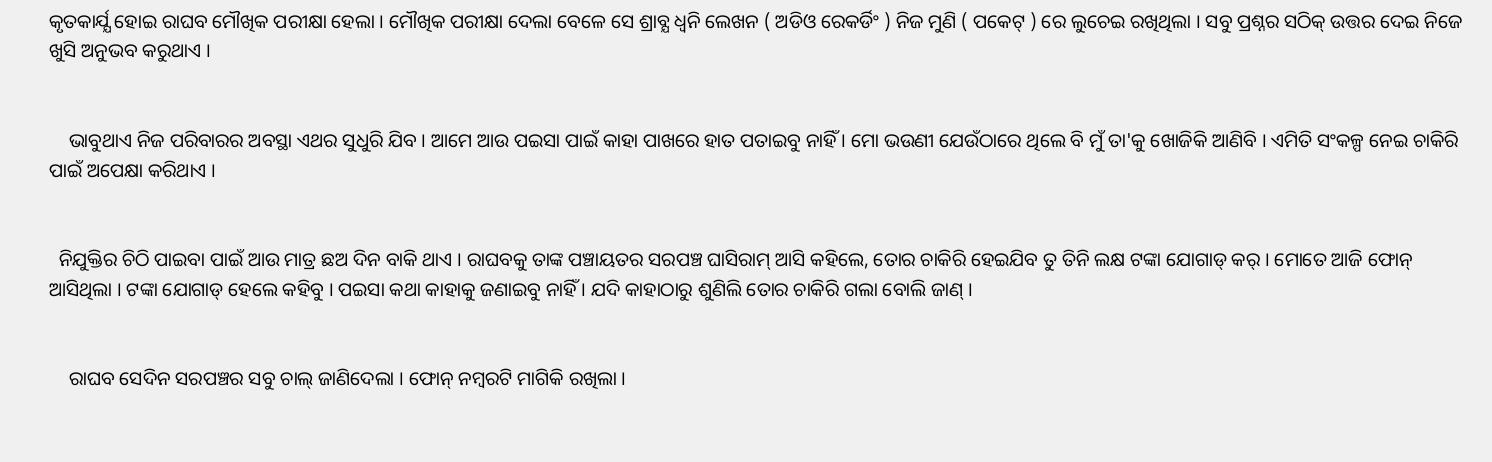କୃତକାର୍ଯ୍ଯ ହୋଇ ରାଘବ ମୌଖିକ ପରୀକ୍ଷା ହେଲା । ମୌଖିକ ପରୀକ୍ଷା ଦେଲା ବେଳେ ସେ ଶ୍ରାବ୍ଯ ଧ୍ବନି ଲେଖନ ( ଅଡିଓ ରେକର୍ଡିଂ ) ନିଜ ମୁଣି ( ପକେଟ୍ ) ରେ ଲୁଚେଇ ରଖିଥିଲା । ସବୁ ପ୍ରଶ୍ନର ସଠିକ୍ ଉତ୍ତର ଦେଇ ନିଜେ ଖୁସି ଅନୁଭବ କରୁଥାଏ ।


    ଭାବୁଥାଏ ନିଜ ପରିବାରର ଅବସ୍ଥା ଏଥର ସୁଧୁରି ଯିବ । ଆମେ ଆଉ ପଇସା ପାଇଁ କାହା ପାଖରେ ହାତ ପତାଇବୁ ନାହିଁ । ମୋ ଭଉଣୀ ଯେଉଁଠାରେ ଥିଲେ ବି ମୁଁ ତା'କୁ ଖୋଜିକି ଆଣିବି । ଏମିତି ସଂକଳ୍ପ ନେଇ ଚାକିରି ପାଇଁ ଅପେକ୍ଷା କରିଥାଏ ।


  ନିଯୁକ୍ତିର ଚିଠି ପାଇବା ପାଇଁ ଆଉ ମାତ୍ର ଛଅ ଦିନ ବାକି ଥାଏ । ରାଘବକୁ ତାଙ୍କ ପଞ୍ଚାୟତର ସରପଞ୍ଚ ଘାସିରାମ୍ ଆସି କହିଲେ, ତୋର ଚାକିରି ହେଇଯିବ ତୁ ତିନି ଲକ୍ଷ ଟଙ୍କା ଯୋଗାଡ୍ କର୍ । ମୋତେ ଆଜି ଫୋନ୍ ଆସିଥିଲା । ଟଙ୍କା ଯୋଗାଡ୍ ହେଲେ କହିବୁ । ପଇସା କଥା କାହାକୁ ଜଣାଇବୁ ନାହିଁ । ଯଦି କାହାଠାରୁ ଶୁଣିଲି ତୋର ଚାକିରି ଗଲା ବୋଲି ଜାଣ୍ ।


    ରାଘବ ସେଦିନ ସରପଞ୍ଚର ସବୁ ଚାଲ୍ ଜାଣିଦେଲା । ଫୋନ୍ ନମ୍ବରଟି ମାଗିକି ରଖିଲା ।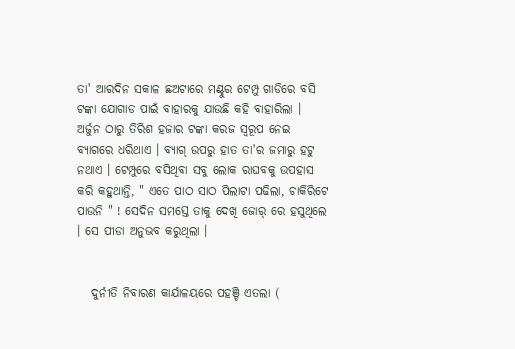ତା' ଆରଦିନ ସକାଳ ଛଅଟାରେ ମଣ୍ଟୁର ଟେମ୍ପୁ ଗାଡିରେ ବସି ଟଙ୍କା ଯୋଗାଡ ପାଇଁ ବାହାରକୁ ଯାଉଛି କହି ବାହାରିଲା । ଅର୍ଜୁନ ଠାରୁ ତିରିଶ ହଜାର ଟଙ୍କା କରଜ ସ୍ବରୂପ ନେଇ ବ୍ଯାଗରେ ଧରିଥାଏ । ବ୍ଯାଗ୍ ଉପରୁ ହାତ ତା'ର ଜମାରୁ ହଟୁ ନଥାଏ । ଟେମ୍ପୁରେ ବସିଥିବା ସବୁ ଲୋକ ରାଘବକୁ ଉପହାସ କରି କହୁଥାନ୍ତି, " ଏତେ ପାଠ ସାଠ ପିଲାଟା ପଢିଲା, ଚାକିରିଟେ ପାଉନି " ! ସେଦିନ ସମସ୍ତେ ତାକୁ ଦେଖି ଜୋର୍ ରେ ହସୁଥିଲେ । ସେ ପୀଡା ଅନୁଭବ କରୁଥିଲା ।


   ଦୁର୍ନୀତି ନିବାରଣ କାର୍ଯାଳୟରେ ପହଞ୍ଚି ଏତଲା (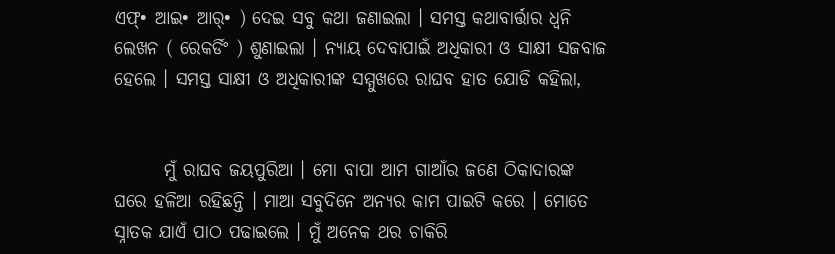ଏଫ୍• ଆଇ• ଆର୍• ) ଦେଇ ସବୁ କଥା ଜଣାଇଲା । ସମସ୍ତ କଥାବାର୍ତ୍ତାର ଧ୍ବନି ଲେଖନ ( ରେକର୍ଡିଂ ) ଶୁଣାଇଲା । ନ୍ଯାୟ ଦେବାପାଇଁ ଅଧିକାରୀ ଓ ସାକ୍ଷୀ ସଜବାଜ ହେଲେ । ସମସ୍ତ ସାକ୍ଷୀ ଓ ଅଧିକାରୀଙ୍କ ସମ୍ମୁଖରେ ରାଘବ ହାତ ଯୋଡି କହିଲା,


       ମୁଁ ରାଘବ ଜୟପୁରିଆ । ମୋ ବାପା ଆମ ଗାଆଁର ଜଣେ ଠିକାଦାରଙ୍କ ଘରେ ହଳିଆ ରହିଛନ୍ତି । ମାଆ ସବୁଦିନେ ଅନ୍ଯର କାମ ପାଇଟି କରେ । ମୋତେ ସ୍ନାତକ ଯାଏଁ ପାଠ ପଢାଇଲେ । ମୁଁ ଅନେକ ଥର ଚାକିରି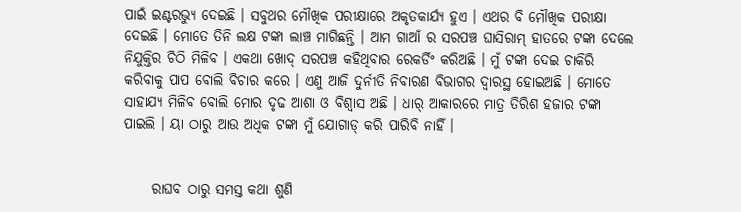ପାଇଁ ଇଣ୍ଟରଭ୍ଯୁ ଦେଇଛି । ସବୁଥର ମୌଖିକ ପରୀକ୍ଷାରେ ଅକୃତକାର୍ଯ୍ଯ ହୁଏ । ଏଥର ବି ମୌଖିକ ପରୀକ୍ଷା ଦେଇଛି । ମୋତେ ତିନି ଲକ୍ଷ ଟଙ୍କା ଲାଞ୍ଚ ମାଗିଛନ୍ତି । ଆମ ଗାଆଁ ର ସରପଞ୍ଚ ଘାସିରାମ୍ ହାତରେ ଟଙ୍କା ଦେଲେ ନିଯୁକ୍ତିର ଚିଠି ମିଳିବ । ଏକଥା ଖୋଦ୍ ସରପଞ୍ଚ କହିଥିବାର ରେକର୍ଡିଂ କରିଅଛି । ମୁଁ ଟଙ୍କା ଦେଇ ଚାକିରି କରିବାକୁ ପାପ ବୋଲି ବିଚାର କରେ । ଏଣୁ ଆଜି ଦୁର୍ନୀତି ନିବାରଣ ବିଭାଗର ଦ୍ବାରସ୍ଥ ହୋଇଅଛି । ମୋତେ ସାହାଯ୍ୟ ମିଳିବ ବୋଲି ମୋର ଦୃଢ ଆଶା ଓ ବିଶ୍ବାସ ଅଛି । ଧାର୍ ଆକାରରେ ମାତ୍ର ତିରିଶ ହଜାର ଟଙ୍କା ପାଇଲି । ୟା ଠାରୁ ଆଉ ଅଧିକ ଟଙ୍କା ମୁଁ ଯୋଗାଡ୍ କରି ପାରିବି ନାହିଁ ।


     ରାଘବ ଠାରୁ ସମସ୍ତ କଥା ଶୁଣି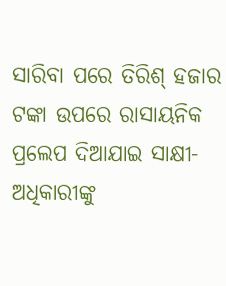ସାରିବା ପରେ ତିରିଶ୍ ହଜାର ଟଙ୍କା ଉପରେ ରାସାୟନିକ ପ୍ରଲେପ ଦିଆଯାଇ ସାକ୍ଷୀ- ଅଧିକାରୀଙ୍କୁ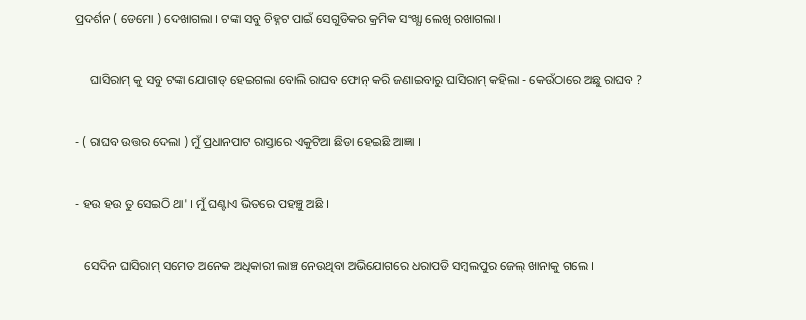ପ୍ରଦର୍ଶନ ( ଡେମୋ ) ଦେଖାଗଲା । ଟଙ୍କା ସବୁ ଚିହ୍ନଟ ପାଇଁ ସେଗୁଡିକର କ୍ରମିକ ସଂଖ୍ଯା ଲେଖି ରଖାଗଲା ।


     ଘାସିରାମ୍ କୁ ସବୁ ଟଙ୍କା ଯୋଗାଡ୍ ହେଇଗଲା ବୋଲି ରାଘବ ଫୋନ୍ କରି ଜଣାଇବାରୁ ଘାସିରାମ୍ କହିଲା - କେଉଁଠାରେ ଅଛୁ ରାଘବ ?


- ( ରାଘବ ଉତ୍ତର ଦେଲା ) ମୁଁ ପ୍ରଧାନପାଟ ରାସ୍ତାରେ ଏକୁଟିଆ ଛିଡା ହେଇଛି ଆଜ୍ଞା ।


- ହଉ ହଉ ତୁ ସେଇଠି ଥା' । ମୁଁ ଘଣ୍ଟାଏ ଭିତରେ ପହଞ୍ଚୁ ଅଛି ।


   ସେଦିନ ଘାସିରାମ୍ ସମେତ ଅନେକ ଅଧିକାରୀ ଲାଞ୍ଚ ନେଉଥିବା ଅଭିଯୋଗରେ ଧରାପଡି ସମ୍ବଲପୁର ଜେଲ୍ ଖାନାକୁ ଗଲେ ।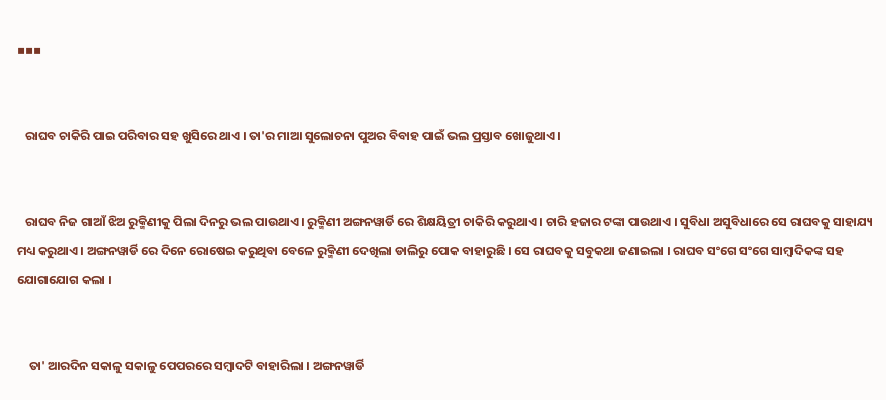▪▪▪


   ରାଘବ ଚାକିରି ପାଇ ପରିବାର ସହ ଖୁସିରେ ଥାଏ । ତା'ର ମାଆ ସୁଲୋଚନା ପୁଅର ବିବାହ ପାଇଁ ଭଲ ପ୍ରସ୍ତାବ ଖୋଜୁଥାଏ ।


   ରାଘବ ନିଜ ଗାଆଁ ଝିଅ ରୁକ୍ମିଣୀକୁ ପିଲା ଦିନରୁ ଭଲ ପାଉଥାଏ । ରୁକ୍ମିଣୀ ଅଙ୍ଗନୱାର୍ଡି ରେ ଶିକ୍ଷୟିତ୍ରୀ ଚାକିରି କରୁଥାଏ । ଚାରି ହଜାର ଟଙ୍କା ପାଉଥାଏ । ସୁବିଧା ଅସୁବିଧାରେ ସେ ରାଘବକୁ ସାହାଯ୍ୟ ମଧ୍ୟ କରୁଥାଏ । ଅଙ୍ଗନୱାର୍ଡି ରେ ଦିନେ ରୋଷେଇ କରୁଥିବା ବେଳେ ରୁକ୍ମିଣୀ ଦେଖିଲା ଡାଲିରୁ ପୋକ ବାହାରୁଛି । ସେ ରାଘବକୁ ସବୁକଥା ଜଣାଇଲା । ରାଘବ ସଂଗେ ସଂଗେ ସାମ୍ବାଦିକଙ୍କ ସହ ଯୋଗାଯୋଗ କଲା ।


    ତା' ଆରଦିନ ସକାଳୁ ସକାଳୁ ପେପରରେ ସମ୍ବାଦଟି ବାହାରିଲା । ଅଙ୍ଗନୱାର୍ଡି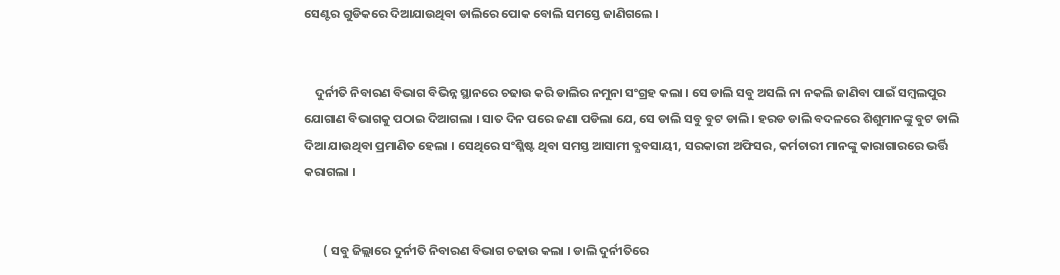ସେଣ୍ଟର ଗୁଡିକରେ ଦିଆଯାଉଥିବା ଡାଲିରେ ପୋକ ବୋଲି ସମସ୍ତେ ଜାଣିଗଲେ ।


    ଦୁର୍ନୀତି ନିବାରଣ ବିଭାଗ ବିଭିନ୍ନ ସ୍ଥାନରେ ଚଢାଉ କରି ଡାଲିର ନମୁନା ସଂଗ୍ରହ କଲା । ସେ ଡାଲି ସବୁ ଅସଲି ନା ନକଲି ଜାଣିବା ପାଇଁ ସମ୍ବଲପୁର ଯୋଗାଣ ବିଭାଗକୁ ପଠାଇ ଦିଆଗଲା । ସାତ ଦିନ ପରେ ଜଣା ପଡିଲା ଯେ, ସେ ଡାଲି ସବୁ ବୁଟ ଡାଲି । ହରଡ ଡାଲି ବଦଳରେ ଶିଶୁମାନଙ୍କୁ ବୁଟ ଡାଲି ଦିଆ ଯାଉଥିବା ପ୍ରମାଣିତ ହେଲା । ସେଥିରେ ସଂଶ୍ଳିଷ୍ଟ ଥିବା ସମସ୍ତ ଆସାମୀ ବ୍ଯବସାୟୀ, ସରକାରୀ ଅଫିସର, କର୍ମଚାରୀ ମାନଙ୍କୁ କାରାଗାରରେ ଭର୍ତ୍ତି କରାଗଲା ।


       ( ସବୁ ଜିଲ୍ଲାରେ ଦୁର୍ନୀତି ନିବାରଣ ବିଭାଗ ଚଢାଉ କଲା । ଡାଲି ଦୁର୍ନୀତିରେ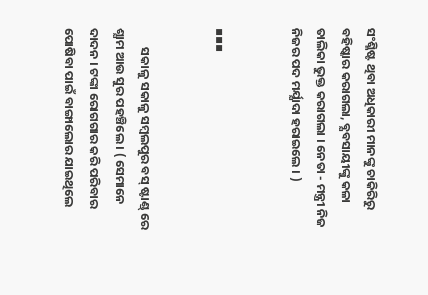ସଂଶ୍ଳିଷ୍ଟ ଥିବା ଅଧିକାରୀ ମାନଙ୍କୁ ଚାକିରିରୁ ବହିଷ୍କାର କରାଗଲା, ବ୍ଯବସାୟୀଙ୍କୁ କଳା ତାଲିକା ଭୁକ୍ତ କରାଗଲା । ନେତା - ମନ୍ତ୍ରୀ ନିଜ ନିଜର ପଦ ମର୍ଯ୍ଯାଦା ହରାଇଲେ । )


▪▪▪


       ସକାଳୁ ସକାଳୁ ସମ୍ବଲପୁର ବସ୍ ଷ୍ଟାଣ୍ଡ୍ ରେ ଶ୍ଯାମ ଆଉ ସୁର ପହଞ୍ଚିଲେ । ( ସେମାନେ ଦାଦନ । ଟଙ୍କା ରୋଗଗାର କରି ପରିବାର ପୋଷିବା ପାଇଁ ବାଙ୍ଗାଲୋର ଯାଇଥିଲେ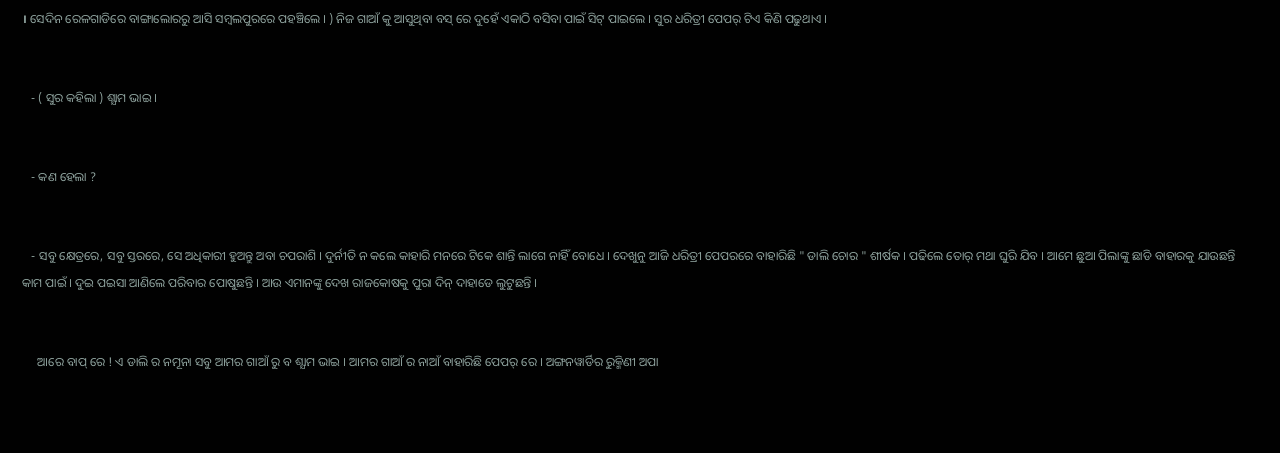। ସେଦିନ ରେଳଗାଡିରେ ବାଙ୍ଗାଲୋରରୁ ଆସି ସମ୍ବଲପୁରରେ ପହଞ୍ଚିଲେ । ) ନିଜ ଗାଆଁ କୁ ଆସୁଥିବା ବସ୍ ରେ ଦୁହେଁ ଏକାଠି ବସିବା ପାଇଁ ସିଟ୍ ପାଇଲେ । ସୁର ଧରିତ୍ରୀ ପେପର୍ ଟିଏ କିଣି ପଢୁଥାଏ ।


   - ( ସୁର କହିଲା ) ଶ୍ଯାମ ଭାଇ ।


   - କଣ ହେଲା ?


   - ସବୁ କ୍ଷେତ୍ରରେ, ସବୁ ସ୍ତରରେ, ସେ ଅଧିକାରୀ ହୁଅନ୍ତୁ ଅବା ଚପରାଶି । ଦୁର୍ନୀତି ନ କଲେ କାହାରି ମନରେ ଟିକେ ଶାନ୍ତି ଲାଗେ ନାହିଁ ବୋଧେ । ଦେଖୁନୁ ଆଜି ଧରିତ୍ରୀ ପେପରରେ ବାହାରିଛି " ଡାଲି ଚୋର " ଶୀର୍ଷକ । ପଢିଲେ ତୋର୍ ମଥା ଘୁରି ଯିବ । ଆମେ ଛୁଆ ପିଲାଙ୍କୁ ଛାଡି ବାହାରକୁ ଯାଉଛନ୍ତି କାମ ପାଇଁ । ଦୁଇ ପଇସା ଆଣିଲେ ପରିବାର ପୋଷୁଛନ୍ତି । ଆଉ ଏମାନଙ୍କୁ ଦେଖ ରାଜକୋଷକୁ ପୁରା ଦିନ୍ ଦାହାଡେ ଲୁଟୁଛନ୍ତି ।


     ଆରେ ବାପ୍ ରେ ! ଏ ଡାଲି ର ନମୂନା ସବୁ ଆମର ଗାଆଁ ରୁ ବ ଶ୍ଯାମ ଭାଇ । ଆମର ଗାଆଁ ର ନାଆଁ ବାହାରିଛି ପେପର୍ ରେ । ଅଙ୍ଗନୱାର୍ଡିର ରୁକ୍ମିଣୀ ଅପା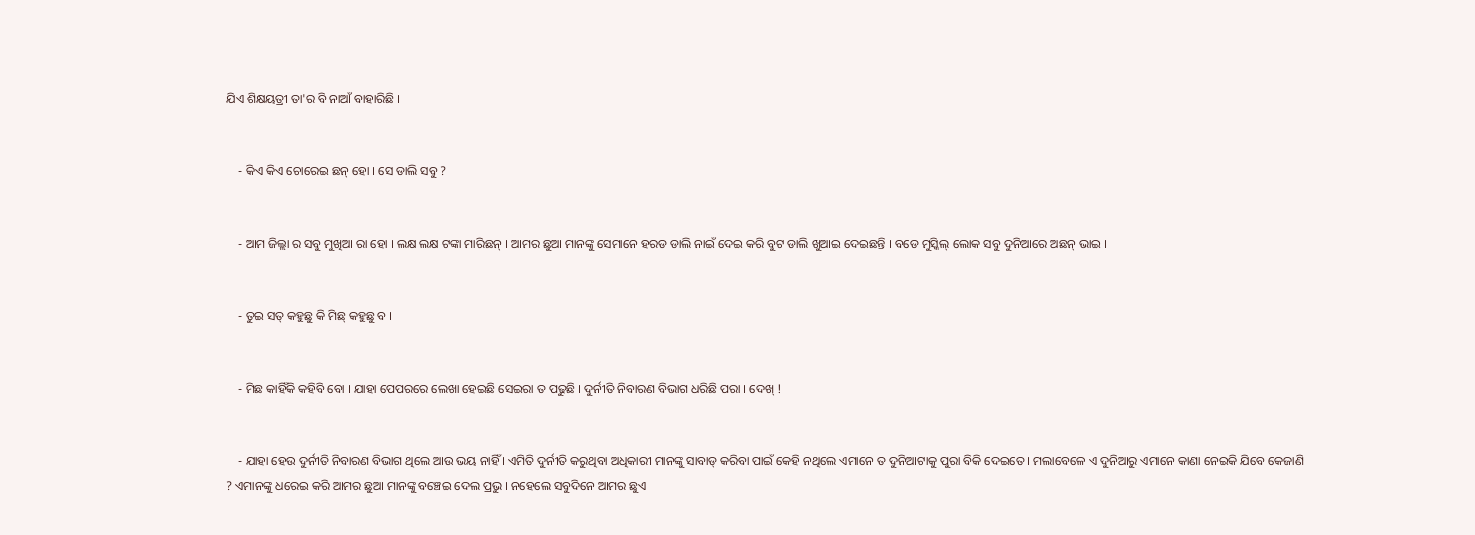ଯିଏ ଶିକ୍ଷୟତ୍ରୀ ତା'ର ବି ନାଆଁ ବାହାରିଛି ।


    - କିଏ କିଏ ଚୋରେଇ ଛନ୍ ହୋ । ସେ ଡାଲି ସବୁ ?


    - ଆମ ଜିଲ୍ଲା ର ସବୁ ମୁଖିଆ ରା ହୋ । ଲକ୍ଷ ଲକ୍ଷ ଟଙ୍କା ମାରିଛନ୍ । ଆମର ଛୁଆ ମାନଙ୍କୁ ସେମାନେ ହରଡ ଡାଲି ନାଇଁ ଦେଇ କରି ବୁଟ ଡାଲି ଖୁଆଇ ଦେଇଛନ୍ତି । ବଡେ ମୁସ୍କିଲ୍ ଲୋକ ସବୁ ଦୁନିଆରେ ଅଛନ୍ ଭାଇ ।


    - ତୁଇ ସତ୍ କହୁଛୁ କି ମିଛ୍ କହୁଛୁ ବ ।


    - ମିଛ କାହିଁକି କହିବି ବୋ । ଯାହା ପେପରରେ ଲେଖା ହେଇଛି ସେଇରା ତ ପଢୁଛି । ଦୁର୍ନୀତି ନିବାରଣ ବିଭାଗ ଧରିଛି ପରା । ଦେଖ୍ !


    - ଯାହା ହେଉ ଦୁର୍ନୀତି ନିବାରଣ ବିଭାଗ ଥିଲେ ଆଉ ଭୟ ନାହିଁ । ଏମିତି ଦୁର୍ନୀତି କରୁଥିବା ଅଧିକାରୀ ମାନଙ୍କୁ ସାବାଡ୍ କରିବା ପାଇଁ କେହି ନଥିଲେ ଏମାନେ ତ ଦୁନିଆଟାକୁ ପୁରା ବିକି ଦେଇତେ । ମଲାବେଳେ ଏ ଦୁନିଆରୁ ଏମାନେ କାଣା ନେଇକି ଯିବେ କେଜାଣି ? ଏମାନଙ୍କୁ ଧରେଇ କରି ଆମର ଛୁଆ ମାନଙ୍କୁ ବଞ୍ଚେଇ ଦେଲ ପ୍ରଭୁ । ନହେଲେ ସବୁଦିନେ ଆମର ଛୁଏ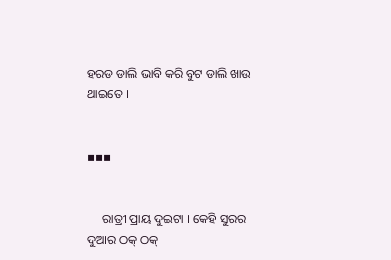ହରଡ ଡାଲି ଭାବି କରି ବୁଟ ଡାଲି ଖାଉ ଥାଇତେ ।


▪▪▪


     ରାତ୍ରୀ ପ୍ରାୟ ଦୁଇଟା । କେହି ସୁରର ଦୁଆର ଠକ୍ ଠକ୍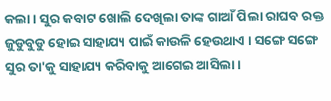କଲା । ସୁର କବାଟ ଖୋଲି ଦେଖିଲା ତାଙ୍କ ଗାଆଁ ପିଲା ରାଘବ ରକ୍ତ ଜୁଡୁବୁଡୁ ହୋଇ ସାହାଯ୍ୟ ପାଇଁ କାଉଳି ହେଉଥାଏ । ସଙ୍ଗେ ସଙ୍ଗେ ସୁର ତା'କୁ ସାହାଯ୍ୟ କରିବାକୁ ଆଗେଇ ଆସିଲା ।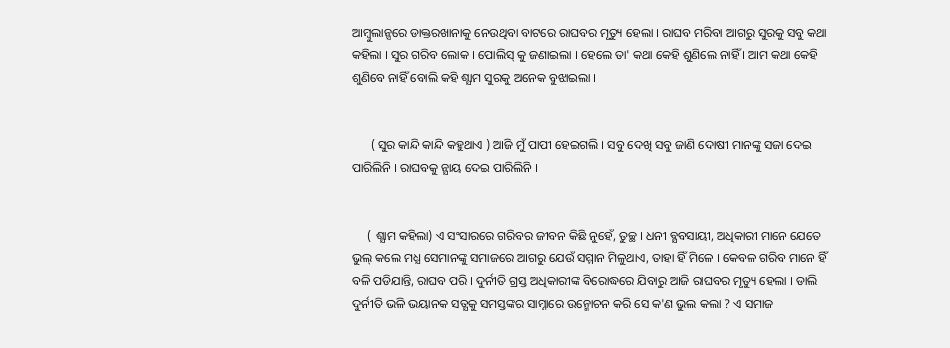ଆମ୍ବୁଲାନ୍ସରେ ଡାକ୍ତରଖାନାକୁ ନେଉଥିବା ବାଟରେ ରାଘବର ମୃତ୍ୟୁ ହେଲା । ରାଘବ ମରିବା ଆଗରୁ ସୁରକୁ ସବୁ କଥା କହିଲା । ସୁର ଗରିବ ଲୋକ । ପୋଲିସ୍ କୁ ଜଣାଇଲା । ହେଲେ ତା' କଥା କେହି ଶୁଣିଲେ ନାହିଁ । ଆମ କଥା କେହି ଶୁଣିବେ ନାହିଁ ବୋଲି କହି ଶ୍ଯାମ ସୁରକୁ ଅନେକ ବୁଝାଇଲା ।


      ( ସୁର କାନ୍ଦି କାନ୍ଦି କହୁଥାଏ ) ଆଜି ମୁଁ ପାପୀ ହେଇଗଲି । ସବୁ ଦେଖି ସବୁ ଜାଣି ଦୋଷୀ ମାନଙ୍କୁ ସଜା ଦେଇ ପାରିଲିନି । ରାଘବକୁ ନ୍ଯାୟ ଦେଇ ପାରିଲିନି ।


     ( ଶ୍ଯାମ କହିଲା) ଏ ସଂସାରରେ ଗରିବର ଜୀବନ କିଛି ନୁହେଁ, ତୁଚ୍ଛ । ଧନୀ ବ୍ଯବସାୟୀ, ଅଧିକାରୀ ମାନେ ଯେତେ ଭୁଲ୍ କଲେ ମଧ୍ଯ ସେମାନଙ୍କୁ ସମାଜରେ ଆଗରୁ ଯେଉଁ ସମ୍ମାନ ମିଳୁଥାଏ, ତାହା ହିଁ ମିଳେ । କେବଳ ଗରିବ ମାନେ ହିଁ ବଳି ପଡିଯାନ୍ତି, ରାଘବ ପରି । ଦୁର୍ନୀତି ଗ୍ରସ୍ତ ଅଧିକାରୀଙ୍କ ବିରୋଦ୍ଧରେ ଯିବାରୁ ଆଜି ରାଘବର ମୃତ୍ୟୁ ହେଲା । ଡାଲି ଦୁର୍ନୀତି ଭଳି ଭୟାନକ ସତ୍ଯକୁ ସମସ୍ତଙ୍କର ସାମ୍ନାରେ ଉନ୍ମୋଚନ କରି ସେ କ'ଣ ଭୁଲ କଲା ? ଏ ସମାଜ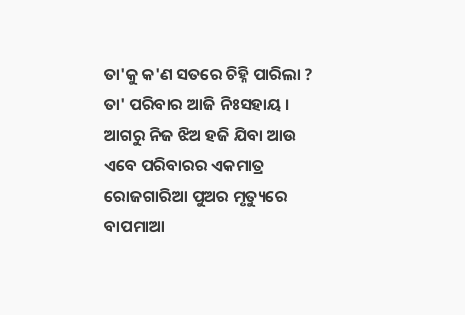ତା'କୁ କ'ଣ ସତରେ ଚିହ୍ନି ପାରିଲା ? ତା' ପରିବାର ଆଜି ନିଃସହାୟ । ଆଗରୁ ନିଜ ଝିଅ ହଜି ଯିବା ଆଉ ଏବେ ପରିବାରର ଏକମାତ୍ର ରୋଜଗାରିଆ ପୁଅର ମୃତ୍ୟୁରେ ବାପମାଆ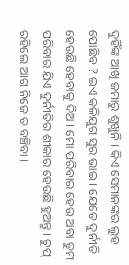ଦୁହିଁଙ୍କ ଆଖି ଜମାରୁ ଶୁଖୁନି । କିଏ ସେମାନଙ୍କର ଲୁହ ପୋଛିବ ? ଇଏ କଳିଯୁଗ ସୁର ଭାଇ । ଯେତେ ଦୁର୍ନୀତି ହେଉଛି ହେବାକୁ ଦିଅ । ମୋ ପରିବାର ହେଉ ଅବା ତୁମ ପରିବାର ଯିଏ ଦୁର୍ନୀତିର ଶୀକାର ହେଉଛି ହୁଅନ୍ତୁ । ଚୁପ୍ ରହିଲେ ଆଗ ନିଜେ ତ ବଞ୍ଚିବା ।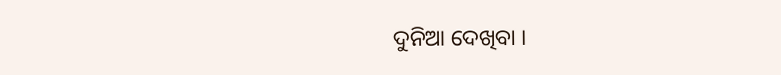ଦୁନିଆ ଦେଖିବା ।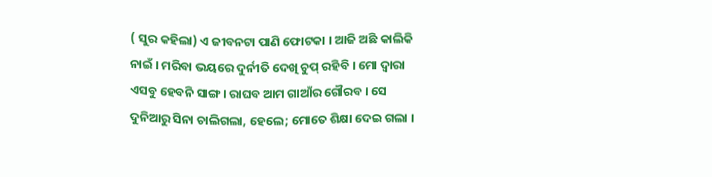( ସୁର କହିଲା) ଏ ଜୀବନଟା ପାଣି ଫୋଟକା । ଆଜି ଅଛି କାଲିକି ନାଇଁ । ମରିବା ଭୟରେ ଦୁର୍ନୀତି ଦେଖି ଚୁପ୍ ରହିବି । ମୋ ଦ୍ବାରା ଏସବୁ ହେବନି ସାଙ୍ଗ । ରାଘବ ଆମ ଗାଆଁର ଗୌରବ । ସେ ଦୁନିଆରୁ ସିନା ଚାଲିଗଲା, ହେଲେ; ମୋତେ ଶିକ୍ଷା ଦେଇ ଗଲା ।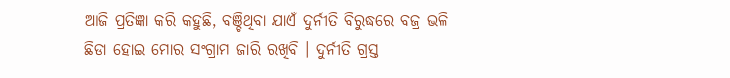ଆଜି ପ୍ରତିଜ୍ଞା କରି କହୁଛି, ବଞ୍ଚିଥିବା ଯାଏଁ ଦୁର୍ନୀତି ବିରୁଦ୍ଧରେ ବଜ୍ର ଭଳି ଛିଡା ହୋଇ ମୋର ସଂଗ୍ରାମ ଜାରି ରଖିବି । ଦୁର୍ନୀତି ଗ୍ରସ୍ତ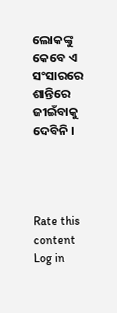ଲୋକଙ୍କୁ କେବେ ଏ ସଂସାରରେ ଶାନ୍ତିରେ ଜୀଇଁବାକୁ ଦେବିନି ।




Rate this content
Log in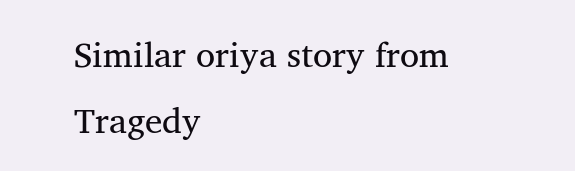Similar oriya story from Tragedy